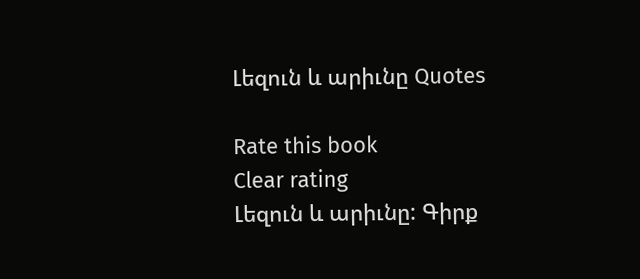Լեզուն և արիւնը Quotes

Rate this book
Clear rating
Լեզուն և արիւնը: Գիրք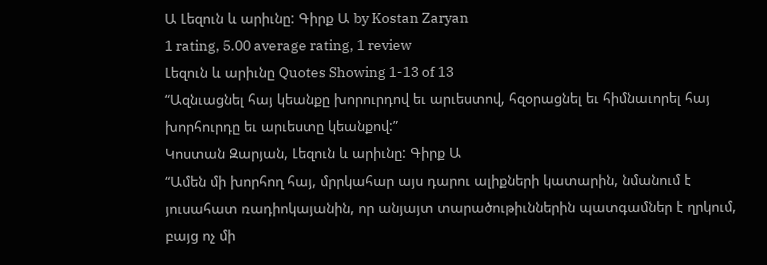Ա Լեզուն և արիւնը: Գիրք Ա by Kostan Zaryan
1 rating, 5.00 average rating, 1 review
Լեզուն և արիւնը Quotes Showing 1-13 of 13
“Ազնւացնել հայ կեանքը խորուրդով եւ արւեստով, հզօրացնել եւ հիմնաւորել հայ խորհուրդը եւ արւեստը կեանքով:”
Կոստան Զարյան, Լեզուն և արիւնը: Գիրք Ա
“Ամեն մի խորհող հայ, մրրկահար այս դարու ալիքների կատարին, նմանում է յուսահատ ռադիոկայանին, որ անյայտ տարածութիւններին պատգամներ է ղրկում, բայց ոչ մի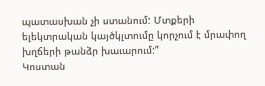պատասխան չի ստանում: Մտքերի ելեկտրական կայծկլտումը կորչում է մրափող խղճերի թանձր խաւարում:”
Կոստան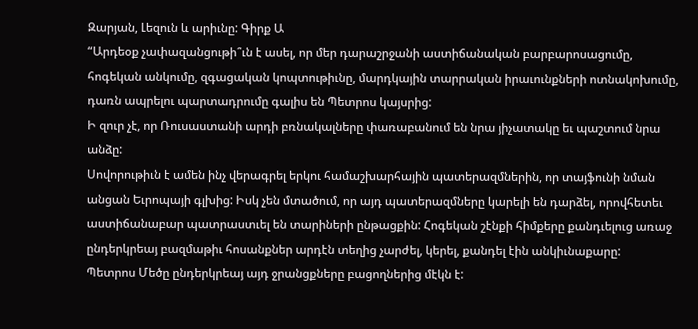Զարյան, Լեզուն և արիւնը: Գիրք Ա
“Արդեօք չափազանցութի՞ւն է ասել, որ մեր դարաշրջանի աստիճանական բարբարոսացումը, հոգեկան անկումը, զգացական կոպտութիւնը, մարդկային տարրական իրաւունքների ոտնակոխումը, դառն ապրելու պարտադրումը գալիս են Պետրոս կայսրից:
Ի զուր չէ, որ Ռուսաստանի արդի բռնակալները փառաբանում են նրա յիչատակը եւ պաշտում նրա անձը:
Սովորութիւն է ամեն ինչ վերագրել երկու համաշխարհային պատերազմներին, որ տայֆունի նման անցան Եւրոպայի գլխից: Իսկ չեն մտածում, որ այդ պատերազմները կարելի են դարձել, որովհետեւ աստիճանաբար պատրաստւել են տարիների ընթացքին: Հոգեկան շէնքի հիմքերը քանդւելուց առաջ ընդերկրեայ բազմաթիւ հոսանքներ արդէն տեղից չարժել, կերել, քանդել էին անկիւնաքարը:
Պետրոս Մեծը ընդերկրեայ այդ ջրանցքները բացողներից մէկն է: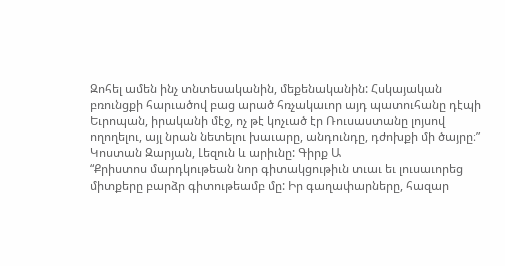Զոհել ամեն ինչ տնտեսականին, մեքենականին: Հսկայական բռունցքի հարւածով բաց արած հռչակաւոր այդ պատուհանը դէպի Եւրոպան, իրականի մէջ, ոչ թէ կոչւած էր Ռուսաստանը լոյսով ողողելու, այլ նրան նետելու խաւարը, անդունդը, դժոխքի մի ծայրը։”
Կոստան Զարյան, Լեզուն և արիւնը: Գիրք Ա
“Քրիստոս մարդկութեան նոր գիտակցութիւն տւաւ եւ լուսաւորեց միտքերը բարձր գիտութեամբ մը: Իր գաղափարները, հազար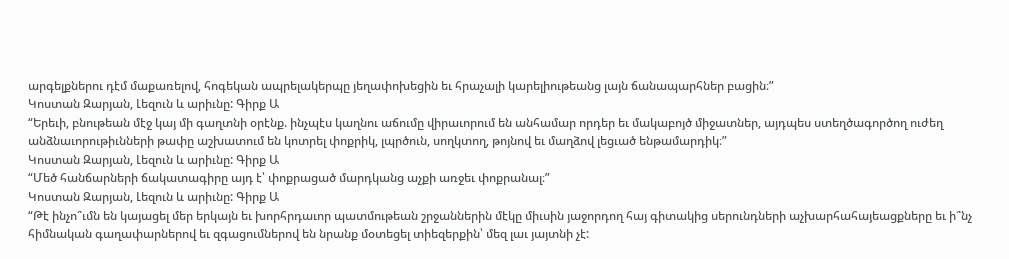արգելքներու դէմ մաքառելով, հոգեկան ապրելակերպը յեղափոխեցին եւ հրաչալի կարելիութեանց լայն ճանապարհներ բացին։”
Կոստան Զարյան, Լեզուն և արիւնը: Գիրք Ա
“Երեւի, բնութեան մէջ կայ մի գաղտնի օրէնք. ինչպէս կաղնու աճումը վիրաւորում են անհամար որդեր եւ մակաբոյծ միջատներ, այդպես ստեղծագործող ուժեղ անձնաւորութիւնների թափը աշխատում են կոտրել փոքրիկ, լպրծուն, սողկտող, թոյնով եւ մաղձով լեցւած ենթամարդիկ։”
Կոստան Զարյան, Լեզուն և արիւնը: Գիրք Ա
“Մեծ հանճարների ճակատագիրը այդ է՝ փոքրացած մարդկանց աչքի առջեւ փոքրանալ։”
Կոստան Զարյան, Լեզուն և արիւնը: Գիրք Ա
“Թէ ինչո՞ւմն են կայացել մեր երկայն եւ խորհրդաւոր պատմութեան շրջաններին մէկը միւսին յաջորդող հայ գիտակից սերունդների աչխարհահայեացքները եւ ի՞նչ հիմնական գաղափարներով եւ զգացումներով են նրանք մօտեցել տիեզերքին՝ մեզ լաւ յայտնի չէ: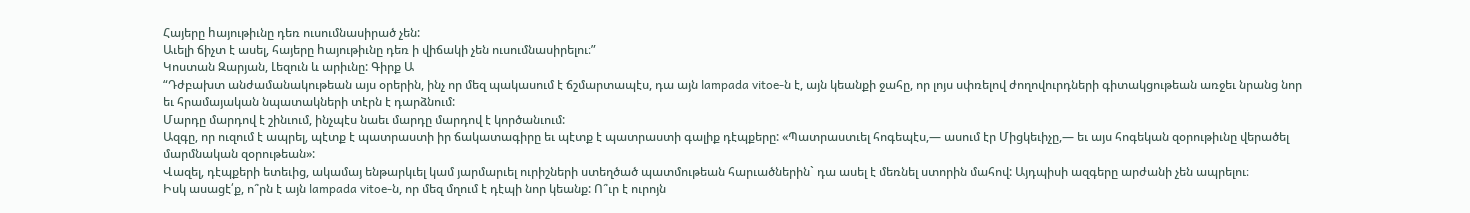Հայերը hայութիւնը դեռ ուսումնասիրած չեն:
Աւելի ճիչտ է ասել, հայերը hայութիւնը դեռ ի վիճակի չեն ուսումնասիրելու։”
Կոստան Զարյան, Լեզուն և արիւնը: Գիրք Ա
“Դժբախտ անժամանակութեան այս օրերին, ինչ որ մեզ պակասում է ճշմարտապէս, դա այն lampada vitoe-ն է, այն կեանքի ջահը, որ լոյս սփռելով ժողովուրդների գիտակցութեան առջեւ նրանց նոր եւ հրամայական նպատակների տէրն է դարձնում:
Մարդը մարդով է շինւում, ինչպէս նաեւ մարդը մարդով է կործանւում:
Ազգը, որ ուզում է ապրել, պէտք է պատրաստի իր ճակատագիրը եւ պէտք է պատրաստի գալիք դէպքերը: «Պատրաստւել հոգեպէս,— ասում էր Միցկեւիչը,— եւ այս հոգեկան զօրութիւնը վերածել մարմնական զօրութեան»:
Վազել, դէպքերի ետեւից, ակամայ ենթարկւել կամ յարմարւել ուրիշների ստեղծած պատմութեան հարւածներին` դա ասել է մեռնել ստորին մահով: Այդպիսի ազգերը արժանի չեն ապրելու։
Իսկ ասացէ՛ք, ո՞րն է այն lampada vitoe-ն, որ մեզ մղում է դէպի նոր կեանք: Ո՞ւր է ուրոյն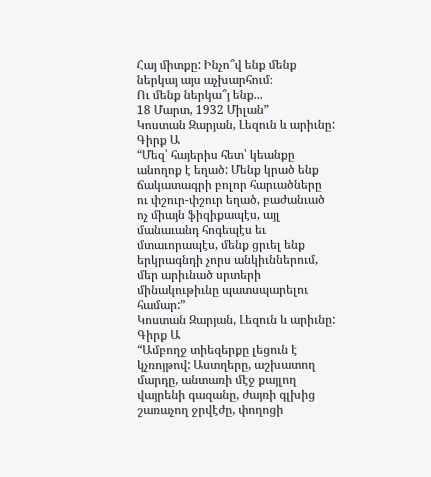Հայ միտքը: Ինչո՞վ ենք մենք ներկայ այս աչխարհում։
Ու մենք ներկա՞յ ենք...
18 Մարտ, 1932 Միլան”
Կոստան Զարյան, Լեզուն և արիւնը: Գիրք Ա
“Մեզ՝ հայերիս հետ՝ կեանքը անողոք է եղած: Մենք կրած ենք ճակատագրի բոլոր հարւածները ու փշուր-փշուր եղած, բաժանւած ոչ միայն ֆիզիքապէս, այլ մանաւանդ հոգեպէս եւ մտաւորապէս, մենք ցրւել ենք երկրագնդի չորս անկիւններում, մեր արիւնած սրտերի մինակութիւնը պատսպարելու համար:”
Կոստան Զարյան, Լեզուն և արիւնը: Գիրք Ա
“Ամբողջ տիեզերքը լեցուն է կչռոյթով: Աստղերը, աշխատող մարդը, անտառի մէջ քայլող վայրենի գազանը, ժայռի գլխից շառաչող ջրվէժը, փողոցի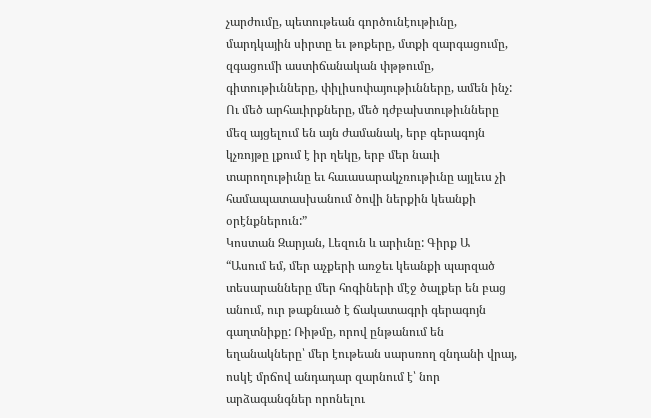չարժումը, պետութեան գործունէութիւնը, մարդկային սիրտը եւ թոքերը, մտքի զարգացումը, զգացումի աստիճանական փթթումը, գիտութիւնները, փիլիսոփայութիւնները, ամեն ինչ:
Ու մեծ արհաւիրքները, մեծ դժբախտութիւնները մեզ այցելում են այն ժամանակ, երբ գերագոյն կչռոյթը լքում է իր ղեկը, երբ մեր նաւի տարողութիւնը եւ հաւասարակչռութիւնը այլեւս չի համապատասխանում ծովի ներքին կեանքի օրէնքներուն:”
Կոստան Զարյան, Լեզուն և արիւնը: Գիրք Ա
“Ասում եմ, մեր աչքերի առջեւ կեանքի պարզած տեսարանները մեր հոգիների մէջ ծալքեր են բաց անում, ուր թաքնւած է ճակատագրի գերագոյն գաղտնիքը: Ռիթմը, որով ընթանում են եղանակները՝ մեր էութեան սարսռող զնդանի վրայ, ոսկէ մրճով անդադար զարնում է՝ նոր արձագանգներ որոնելու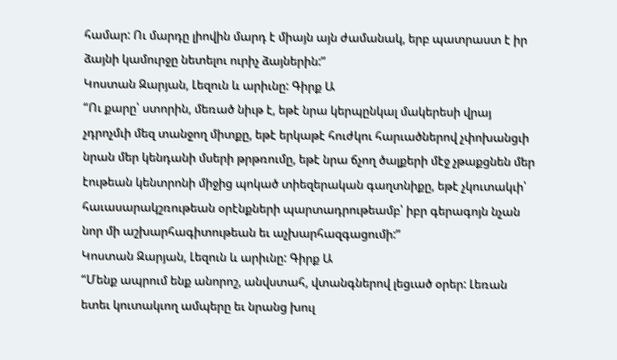համար: Ու մարդը լիովին մարդ է միայն այն ժամանակ, երբ պատրաստ է իր ձայնի կամուրջը նետելու ուրիչ ձայներին:”
Կոստան Զարյան, Լեզուն և արիւնը: Գիրք Ա
“Ու քարը՝ ստորին, մեռած նիւթ է, եթէ նրա կերպընկալ մակերեսի վրայ չդրոչմւի մեզ տանջող միտքը, եթէ երկաթէ հուժկու հարւածներով չփոխանցւի նրան մեր կենդանի մսերի թրթռումը, եթէ նրա ճչող ծալքերի մէջ չթաքցնեն մեր էութեան կենտրոնի միջից պոկած տիեզերական գաղտնիքը, եթէ չկուտակւի՝ հաւասարակշռութեան օրէնքների պարտադրութեամբ՝ իբր գերագոյն նչան նոր մի աշխարհագիտութեան եւ աչխարհազգացումի:”
Կոստան Զարյան, Լեզուն և արիւնը: Գիրք Ա
“Մենք ապրում ենք անորոշ, անվստահ, վտանգներով լեցւած օրեր: Լեռան ետեւ կուտակւող ամպերը եւ նրանց խուլ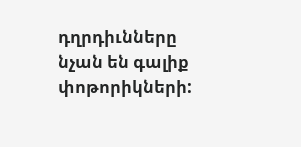դղրդիւնները նչան են գալիք փոթորիկների: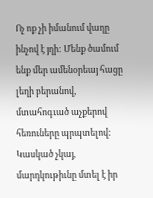Ոչ ոք չի իմանում վաղը ինչով է յղի: Մենք ծամում ենք մեր ամենօրեայ հացը լեղի բերանով, մտահոգւած աչքերով հեռուները պրպտելով:
Կասկած չկայ, մարդկութիւնը մտել է իր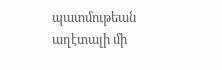պատմութեան աղէտալի մի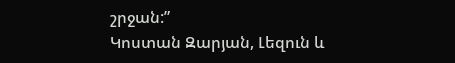շրջան:”
Կոստան Զարյան, Լեզուն և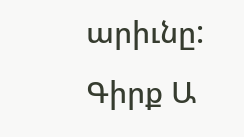արիւնը: Գիրք Ա